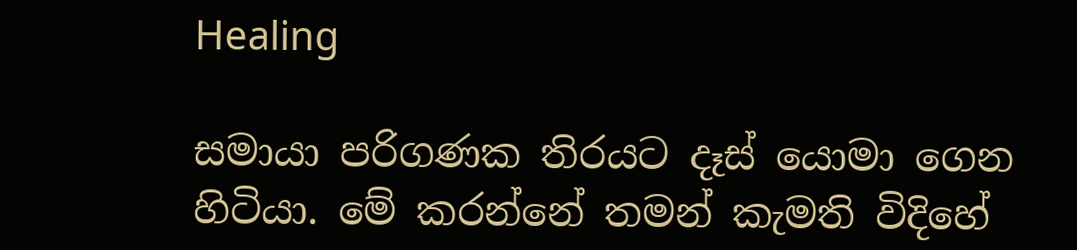Healing

සමායා පරිගණක තිරයට දෑස් යොමා ගෙන හිටියා. මේ කරන්නේ තමන් කැමති විදිහේ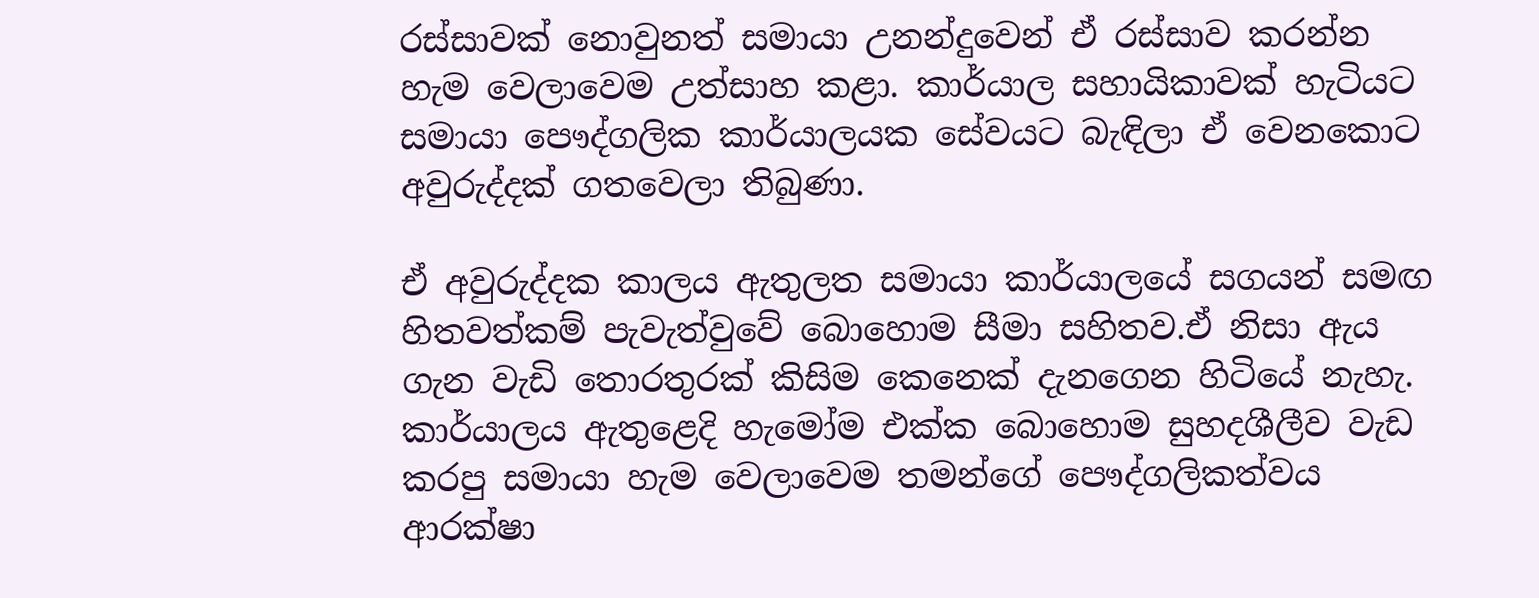රස්සාවක් නොවුනත් සමායා උනන්දුවෙන් ඒ රස්සාව කරන්න හැම වෙලාවෙම උත්සාහ කළා. කාර්යාල සහායිකාවක් හැටියට සමායා පෞද්ගලික කාර්යාලයක සේවයට බැඳිලා ඒ වෙනකොට අවුරුද්දක් ගතවෙලා තිබුණා.

ඒ අවුරුද්දක කාලය ඇතුලත සමායා කාර්යාලයේ සගයන් සමඟ හිතවත්කම් පැවැත්වුවේ බොහොම සීමා සහිතව.ඒ නිසා ඇය ගැන වැඩි තොරතුරක් කිසිම කෙනෙක් දැනගෙන හිටියේ නැහැ. කාර්යාලය ඇතුළෙදි හැමෝම එක්ක බොහොම සුහදශීලීව වැඩ කරපු සමායා හැම වෙලාවෙම තමන්ගේ පෞද්ගලිකත්වය ආරක්ෂා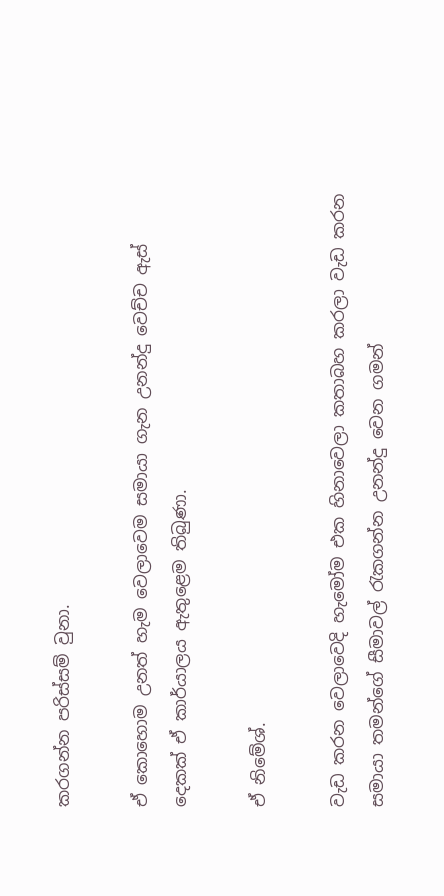කරගන්න පරිස්සම් වුනා.

ඒ කොහොම උනත් හැම වෙලාවෙම සමායා ගැන උනන්දු වෙච්ච ඇස් දෙකක් ඒ කාර්යාලය ඇතුළෙම තිබුණා.

ඒ නිමේශ්.

වැඩ කරන වෙලාවෙදි හැමෝම එක හිනාවෙලා කතාබහ කරලා වැඩ කරන සමායා තමන්ගේ සීමාවල් රැකගන්න උනන්දු වෙන ගමන්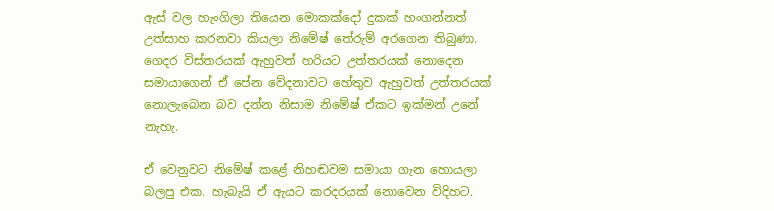ඇස් වල හැංගිලා තියෙන මොකක්දෝ දුකක් හංගන්නත් උත්සාහ කරනවා කියලා නිමේෂ් තේරුම් අරගෙන තිබුණා. ගෙදර විස්තරයක් ඇහුවත් හරියට උත්තරයක් නොදෙන සමායාගෙන් ඒ පේන වේදනාවට හේතුව ඇහුවත් උත්තරයක් නොලැබෙන බව දන්න නිසාම නිමේෂ් ඒකට ඉක්මන් උනේ නැහැ.

ඒ වෙනුවට නිමේෂ් කළේ නිහඬවම සමායා ගැන හොයලා බලපු එක. හැබැයි ඒ ඇයට කරදරයක් නොවෙන විදිහට.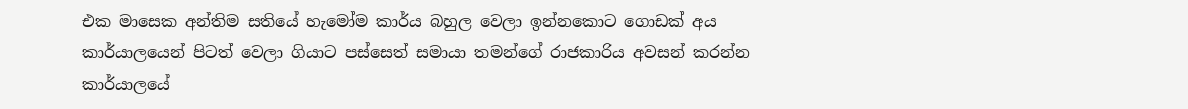එක මාසෙක අන්තිම සතියේ හැමෝම කාර්ය බහුල වෙලා ඉන්නකොට ගොඩක් අය කාර්යාලයෙන් පිටත් වෙලා ගියාට පස්සෙත් සමායා තමන්ගේ රාජකාරිය අවසන් කරන්න කාර්යාලයේ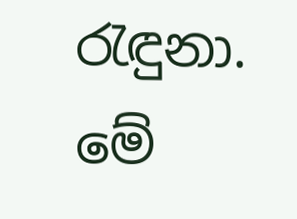රැඳුනා. මේ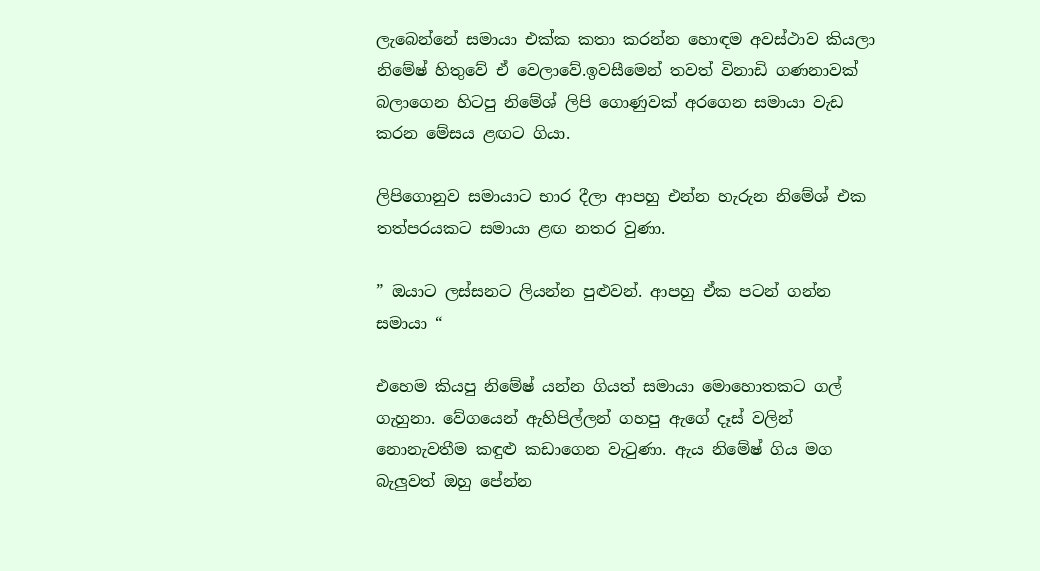ලැබෙන්නේ සමායා එක්ක කතා කරන්න හොඳම අවස්ථාව කියලා නිමේෂ් හිතුවේ ඒ වෙලාවේ.ඉවසීමෙන් තවත් විනාඩි ගණනාවක් බලාගෙන හිටපු නිමේශ් ලිපි ගොණුවක් අරගෙන සමායා වැඩ කරන මේසය ළඟට ගියා.

ලිපිගොනුව සමායාට භාර දීලා ආපහු එන්න හැරුන නිමේශ් එක තත්පරයකට සමායා ළඟ නතර වුණා.

” ඔයාට ලස්සනට ලියන්න පුළුවන්. ආපහු ඒක පටන් ගන්න සමායා “

එහෙම කියපු නිමේෂ් යන්න ගියත් සමායා මොහොතකට ගල් ගැහුනා. වේගයෙන් ඇහිපිල්ලන් ගහපු ඇගේ දෑස් වලින් නොනැවතීම කඳුළු කඩාගෙන වැටුණා. ඇය නිමේෂ් ගිය මග බැලුවත් ඔහු පේන්න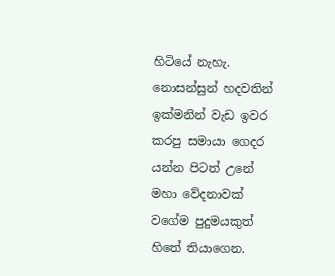හිටියේ නැහැ. නොසන්සුන් හදවතින් ඉක්මනින් වැඩ ඉවර කරපු සමායා ගෙදර යන්න පිටත් උනේ මහා වේදනාවක් වගේම පුදුමයකුත් හිතේ තියාගෙන.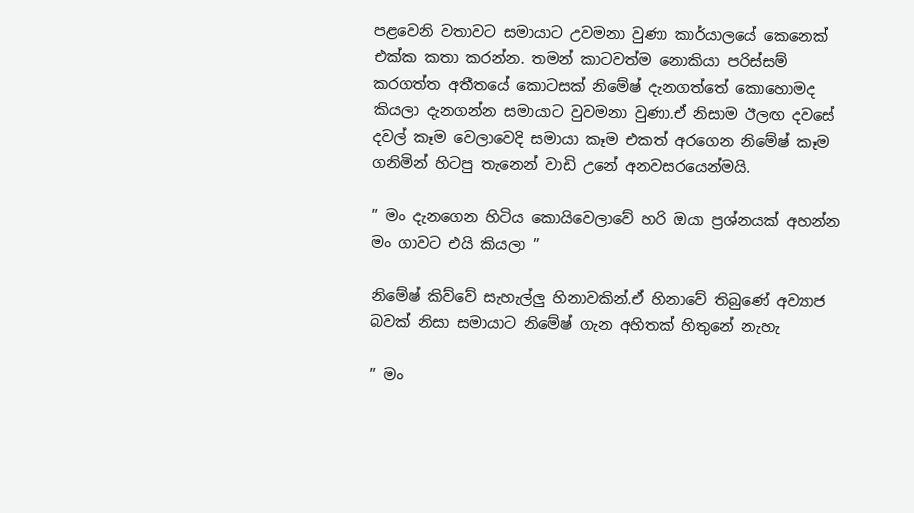පළවෙනි වතාවට සමායාට උවමනා වුණා කාර්යාලයේ කෙනෙක් එක්ක කතා කරන්න. තමන් කාටවත්ම නොකියා පරිස්සම් කරගත්ත අතීතයේ කොටසක් නිමේෂ් දැනගත්තේ කොහොමද කියලා දැනගන්න සමායාට වුවමනා වුණා.ඒ නිසාම ඊලඟ දවසේ දවල් කෑම වෙලාවෙදි සමායා කෑම එකත් අරගෙන නිමේෂ් කෑම ගනිමින් හිටපු තැනෙන් වාඩි උනේ අනවසරයෙන්මයි.

” මං දැනගෙන හිටිය කොයිවෙලාවේ හරි ඔයා ප්‍රශ්නයක් අහන්න මං ගාවට එයි කියලා ”

නිමේෂ් කිව්වේ සැහැල්ලු හිනාවකින්.ඒ හිනාවේ තිබුණේ අව්‍යාජ බවක් නිසා සමායාට නිමේෂ් ගැන අහිතක් හිතුනේ නැහැ

” මං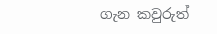ගැන කවුරුත්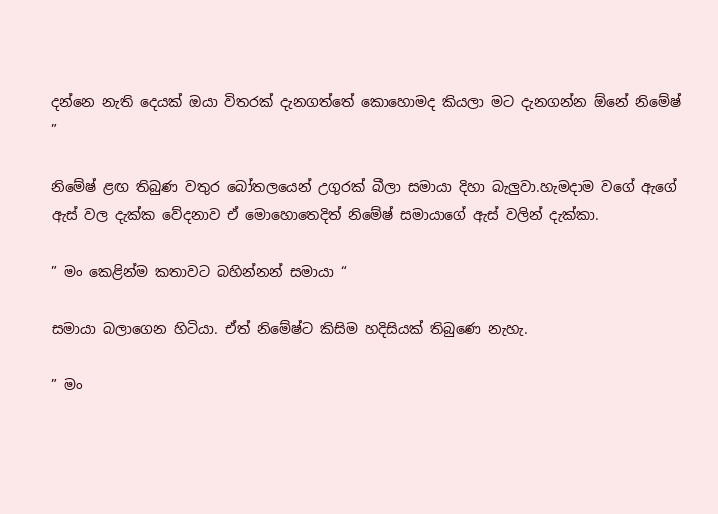දන්නෙ නැති දෙයක් ඔයා විතරක් දැනගත්තේ කොහොමද කියලා මට දැනගන්න ඕනේ නිමේෂ් ”

නිමේෂ් ළඟ තිබුණ වතුර බෝතලයෙන් උගුරක් බීලා සමායා දිහා බැලුවා.හැමදාම වගේ ඇගේ ඇස් වල දැක්ක වේදනාව ඒ මොහොතෙදිත් නිමේෂ් සමායාගේ ඇස් වලින් දැක්කා.

” මං කෙළින්ම කතාවට බහින්නන් සමායා “

සමායා බලාගෙන හිටියා. ඒත් නිමේෂ්ට කිසිම හදිසියක් තිබුණෙ නැහැ.

” මං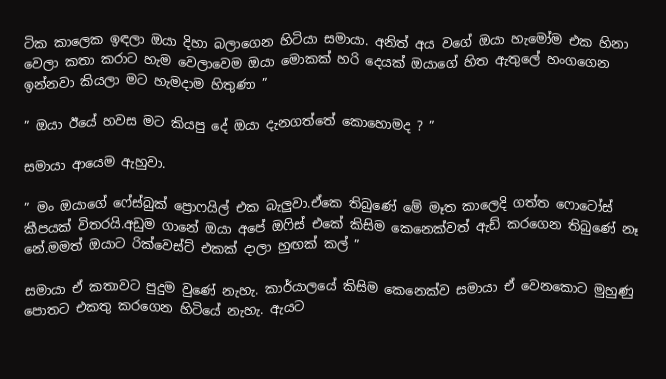ටික කාලෙක ඉඳලා ඔයා දිහා බලාගෙන හිටියා සමායා. අනිත් අය වගේ ඔයා හැමෝම එක හිනා වෙලා කතා කරාට හැම වෙලාවෙම ඔයා මොකක් හරි දෙයක් ඔයාගේ හිත ඇතුලේ හංගගෙන ඉන්නවා කියලා මට හැමදාම හිතුණා ”

” ඔයා ඊයේ හවස මට කියපු දේ ඔයා දැනගත්තේ කොහොමද ? ”

සමායා ආයෙම ඇහුවා.

” මං ඔයාගේ ෆේස්බුක් ප්‍රොෆයිල් එක බැලුවා.ඒකෙ තිබුණේ මේ මෑත කාලෙදි ගත්ත ෆොටෝස් කීපයක් විතරයි.අඩුම ගානේ ඔයා අපේ ඔෆිස් එකේ කිසිම කෙනෙක්වත් ඇඩ් කරගෙන තිබුණේ නෑ නේ.මමත් ඔයාට රික්වෙස්ට් එකක් දාලා හුඟක් කල් ”

සමායා ඒ කතාවට පුදුම වුණේ නැහැ. කාර්යාලයේ කිසිම කෙනෙක්ව සමායා ඒ වෙනකොට මුහුණු පොතට එකතු කරගෙන හිටියේ නැහැ. ඇයට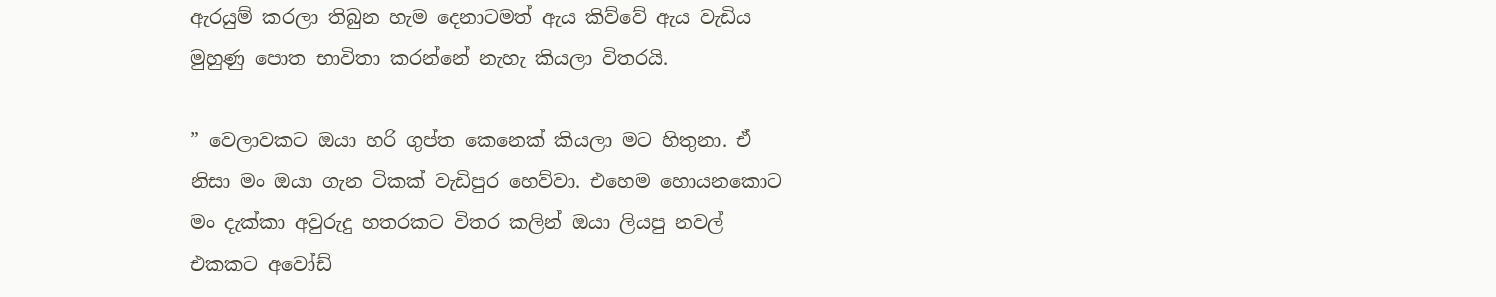ඇරයුම් කරලා තිබුන හැම දෙනාටමත් ඇය කිව්වේ ඇය වැඩිය මුහුණු පොත භාවිතා කරන්නේ නැහැ කියලා විතරයි.

” වෙලාවකට ඔයා හරි ගුප්ත කෙනෙක් කියලා මට හිතුනා. ඒ නිසා මං ඔයා ගැන ටිකක් වැඩිපුර හෙව්වා. එහෙම හොයනකොට මං දැක්කා අවුරුදු හතරකට විතර කලින් ඔයා ලියපු නවල් එකකට අවෝඩ්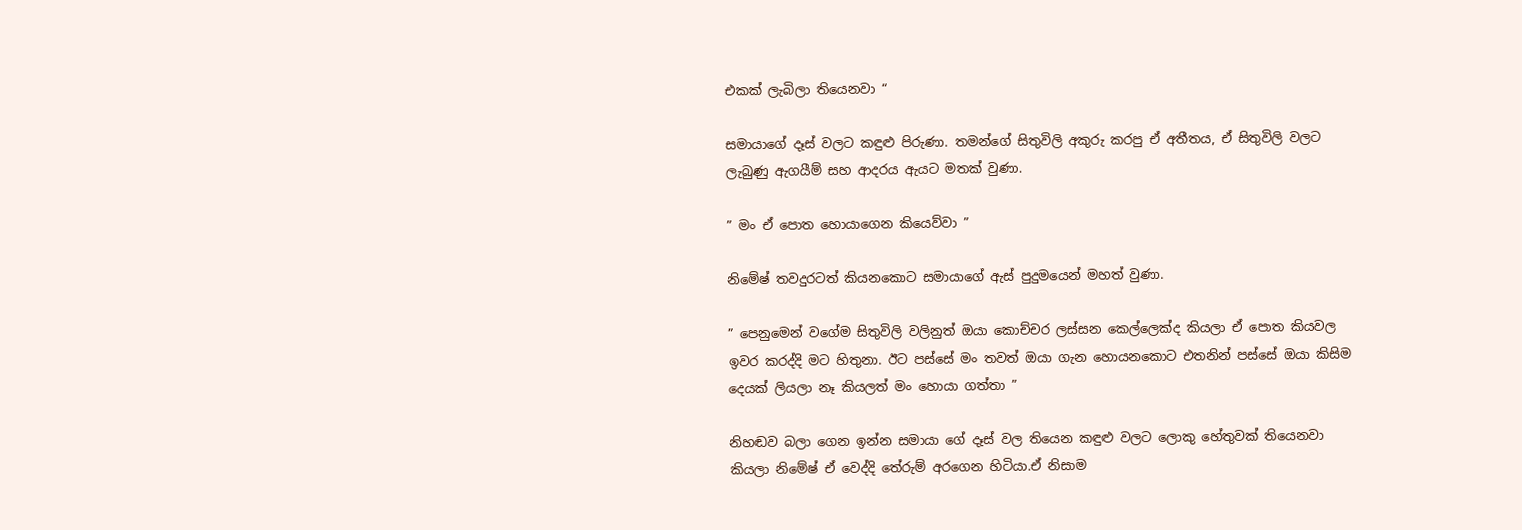එකක් ලැබිලා තියෙනවා “

සමායාගේ දෑස් වලට කඳුළු පිරුණා. තමන්ගේ සිතුවිලි අකුරු කරපු ඒ අතීතය, ඒ සිතුවිලි වලට ලැබුණු ඇගයීම් සහ ආදරය ඇයට මතක් වුණා.

” මං ඒ පොත හොයාගෙන කියෙව්වා ”

නිමේෂ් තවදුරටත් කියනකොට සමායාගේ ඇස් පුදුමයෙන් මහත් වුණා.

” පෙනුමෙන් වගේම සිතුවිලි වලිනුත් ඔයා කොච්චර ලස්සන කෙල්ලෙක්ද කියලා ඒ පොත කියවල ඉවර කරද්දි මට හිතුනා. ඊට පස්සේ මං තවත් ඔයා ගැන හොයනකොට එතනින් පස්සේ ඔයා කිසිම දෙයක් ලියලා නෑ කියලත් මං හොයා ගත්තා ”

නිහඬව බලා ගෙන ඉන්න සමායා ගේ දෑස් වල තියෙන කඳුළු වලට ලොකු හේතුවක් තියෙනවා කියලා නිමේෂ් ඒ වෙද්දි තේරුම් අරගෙන හිටියා.ඒ නිසාම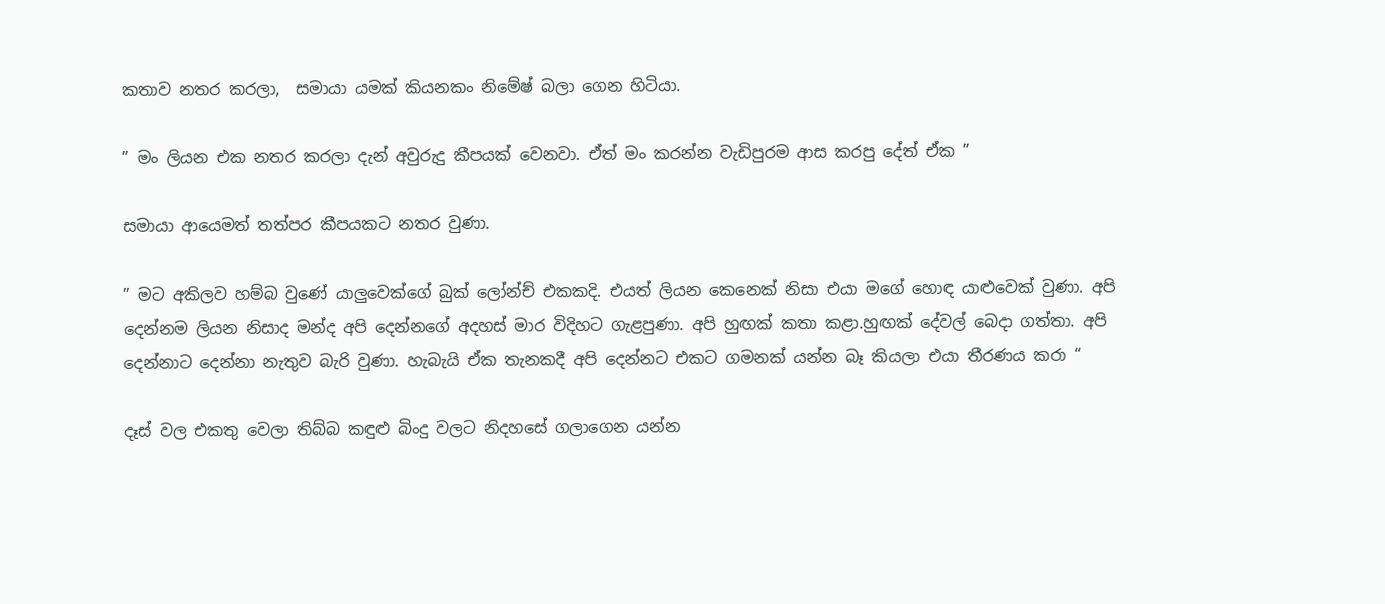කතාව නතර කරලා,  සමායා යමක් කියනකං නිමේෂ් බලා ගෙන හිටියා.

” මං ලියන එක නතර කරලා දැන් අවුරුදු කීපයක් වෙනවා. ඒත් මං කරන්න වැඩිපුරම ආස කරපු දේත් ඒක ”

සමායා ආයෙමත් තත්පර කීපයකට නතර වුණා.

” මට අකිලව හම්බ වුණේ යාලුවෙක්ගේ බුක් ලෝන්ච් එකකදි. එයත් ලියන කෙනෙක් නිසා එයා මගේ හොඳ යාළුවෙක් වුණා. අපි දෙන්නම ලියන නිසාද මන්ද අපි දෙන්නගේ අදහස් මාර විදිහට ගැළපුණා. අපි හුඟක් කතා කළා.හුඟක් දේවල් බෙදා ගත්තා. අපි දෙන්නාට දෙන්නා නැතුව බැරි වුණා. හැබැයි ඒක තැනකදී අපි දෙන්නට එකට ගමනක් යන්න බෑ කියලා එයා තීරණය කරා “

දෑස් වල එකතු වෙලා තිබ්බ කඳුළු බිංදු වලට නිදහසේ ගලාගෙන යන්න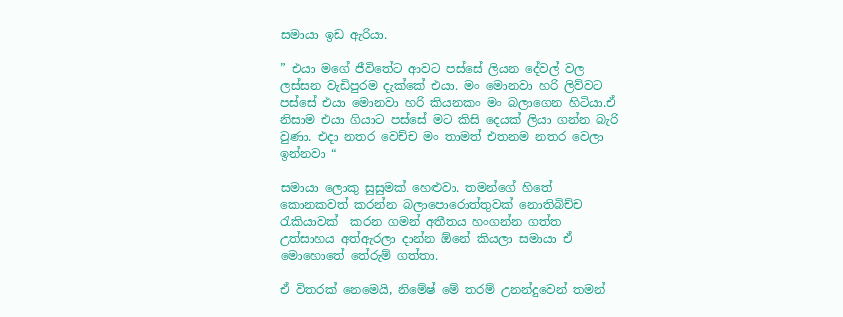සමායා ඉඩ ඇරියා.

” එයා මගේ ජීවිතේට ආවට පස්සේ ලියන දේවල් වල ලස්සන වැඩිපුරම දැක්කේ එයා. මං මොනවා හරි ලිව්වට පස්සේ එයා මොනවා හරි කියනකං මං බලාගෙන හිටියා.ඒ නිසාම එයා ගියාට පස්සේ මට කිසි දෙයක් ලියා ගන්න බැරි වුණා. එදා නතර වෙච්ච මං තාමත් එතනම නතර වෙලා ඉන්නවා “

සමායා ලොකු සුසුමක් හෙළුවා. තමන්ගේ හිතේ කොනකවත් කරන්න බලාපොරොත්තුවක් නොතිබිච්ච රැකියාවක්  කරන ගමන් අතීතය හංගන්න ගත්ත උත්සාහය අත්ඇරලා දාන්න ඕනේ කියලා සමායා ඒ මොහොතේ තේරුම් ගත්තා.

ඒ විතරක් නෙමෙයි, නිමේෂ් මේ තරම් උනන්දුවෙන් තමන්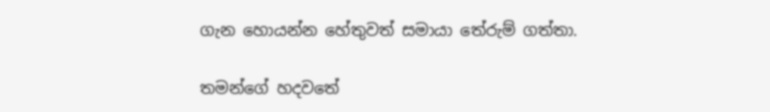ගැන හොයන්න හේතුවත් සමායා තේරුම් ගත්තා.

තමන්ගේ හදවතේ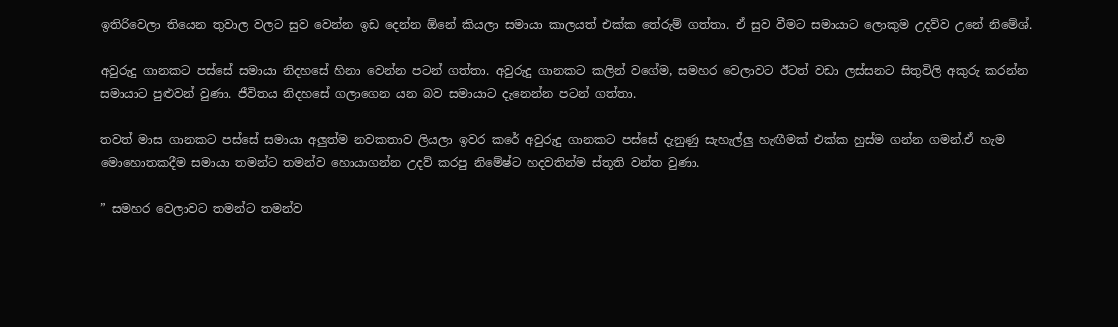ඉතිරිවෙලා තියෙන තුවාල වලට සුව වෙන්න ඉඩ දෙන්න ඕනේ කියලා සමායා කාලයත් එක්ක තේරුම් ගත්තා. ඒ සුව වීමට සමායාට ලොකුම උදව්ව උනේ නිමේශ්.

අවුරුදු ගානකට පස්සේ සමායා නිදහසේ හිනා වෙන්න පටන් ගත්තා. අවුරුදු ගානකට කලින් වගේම, සමහර වෙලාවට ඊටත් වඩා ලස්සනට සිතුවිලි අකුරු කරන්න සමායාට පුළුවන් වුණා. ජීවිතය නිදහසේ ගලාගෙන යන බව සමායාට දැනෙන්න පටන් ගත්තා.

තවත් මාස ගානකට පස්සේ සමායා අලුත්ම නවකතාව ලියලා ඉවර කරේ අවුරුදු ගානකට පස්සේ දැනුණු සැහැල්ලු හැඟීමක් එක්ක හුස්ම ගන්න ගමන්.ඒ හැම මොහොතකදීම සමායා තමන්ට තමන්ව හොයාගන්න උදව් කරපු නිමේෂ්ට හදවතින්ම ස්තූති වන්ත වුණා.

” සමහර වෙලාවට තමන්ට තමන්ව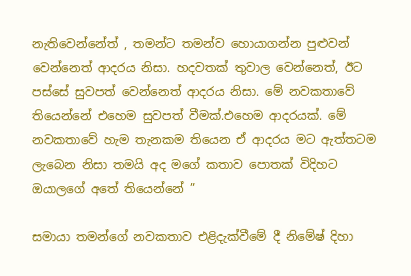නැතිවෙන්නේත් , තමන්ට තමන්ව හොයාගන්න පුළුවන් වෙන්නෙත් ආදරය නිසා. හදවතක් තුවාල වෙන්නෙත්, ඊට පස්සේ සුවපත් වෙන්නෙත් ආදරය නිසා. මේ නවකතාවේ තියෙන්නේ එහෙම සුවපත් වීමක්.එහෙම ආදරයක්. මේ නවකතාවේ හැම තැනකම තියෙන ඒ ආදරය මට ඇත්තටම ලැබෙන නිසා තමයි අද මගේ කතාව පොතක් විදිහට ඔයාලගේ අතේ තියෙන්නේ ”

සමායා තමන්ගේ නවකතාව එළිදැක්වීමේ දී නිමේෂ් දිහා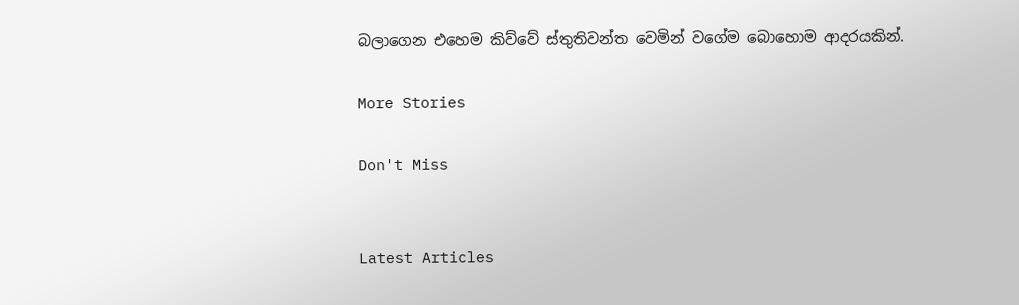බලාගෙන එහෙම කිව්වේ ස්තුතිවන්ත වෙමින් වගේම බොහොම ආදරයකින්.

More Stories

Don't Miss


Latest Articles